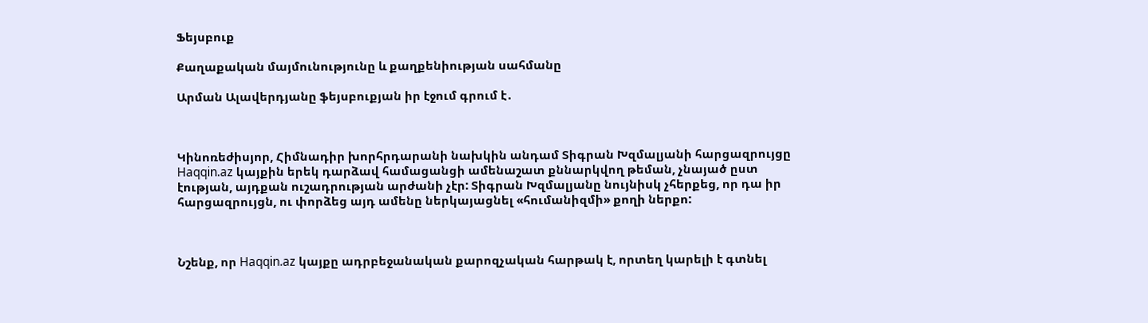Ֆեյսբուք

Քաղաքական մայմունությունը և քաղքենիության սահմանը

Արման Ալավերդյանը ֆեյսբուքյան իր էջում գրում է․



Կինոռեժիսյոր, Հիմնադիր խորհրդարանի նախկին անդամ Տիգրան Խզմալյանի հարցազրույցը Haqqin.az կայքին երեկ դարձավ համացանցի ամենաշատ քննարկվող թեման, չնայած ըստ էության, այդքան ուշադրության արժանի չէր: Տիգրան Խզմալյանը նույնիսկ չհերքեց, որ դա իր հարցազրույցն, ու փորձեց այդ ամենը ներկայացնել «հումանիզմի» քողի ներքո:



Նշենք, որ Haqqin.az կայքը ադրբեջանական քարոզչական հարթակ է, որտեղ կարելի է գտնել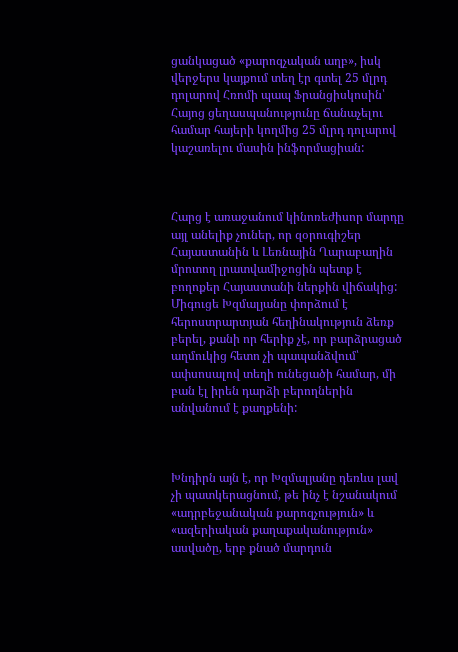ցանկացած «քարոզչական աղբ», իսկ վերջերս կայքում տեղ էր գտել 25 մլրդ դոլարով Հռոմի պապ Ֆրանցիսկոսին՝ Հայոց ցեղասպանությունը ճանաչելու համար հայերի կողմից 25 մլրդ դոլարով կաշառելու մասին ինֆորմացիան:



Հարց է առաջանում կինոռեժիսոր մարդը այլ անելիք չուներ, որ զօրուգիշեր Հայաստանին և Լեռնային Ղարաբաղին մրոտող լրատվամիջոցին պետք է բողոքեր Հայաստանի ներքին վիճակից: Միգուցե Խզմալյանը փորձում է հերոստրարտյան հեղինակություն ձեռք բերել, քանի որ հերիք չէ, որ բարձրացած աղմուկից հետո չի պապանձվում՝ ափսոսալով տեղի ունեցածի համար, մի բան էլ իրեն դարձի բերողներին անվանում է քաղքենի:



Խնդիրն այն է, որ Խզմալյանը դեռևս լավ չի պատկերացնում, թե ինչ է նշանակում «ադրբեջանական քարոզչություն» և «ազերիական քաղաքականություն» ասվածը, երբ քնած մարդուն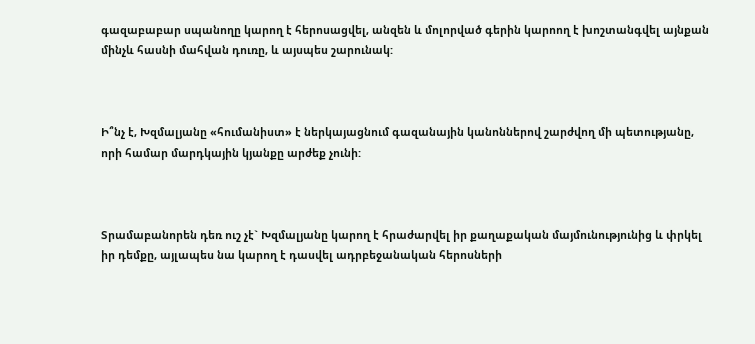գազաբաբար սպանողը կարող է հերոսացվել, անզեն և մոլորված գերին կարոող է խոշտանգվել այնքան մինչև հասնի մահվան դուռը, և այսպես շարունակ:



Ի՞նչ է, Խզմալյանը «հումանիստ» է ներկայացնում գազանային կանոններով շարժվող մի պետությանը, որի համար մարդկային կյանքը արժեք չունի:



Տրամաբանորեն դեռ ուշ չէ` Խզմալյանը կարող է հրաժարվել իր քաղաքական մայմունությունից և փրկել իր դեմքը, այլապես նա կարող է դասվել ադրբեջանական հերոսների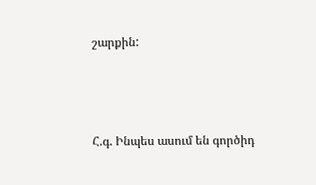շարքին:



Հ.գ. Ինպես ասում են գործիդ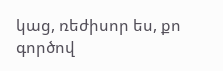կաց, ռեժիսոր ես, քո գործով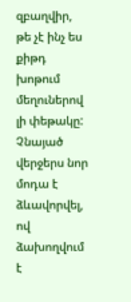զբաղվիր, թե չէ ինչ ես քիթդ խոթում մեղուներով լի փեթակը: Չնայած վերջերս նոր մոդա է ձևավորվել, ով ձախողվում է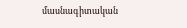մասնագիտական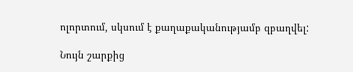ոլորտում, սկսում է քաղաքականությամբ զբաղվել:

Նույն շարքից